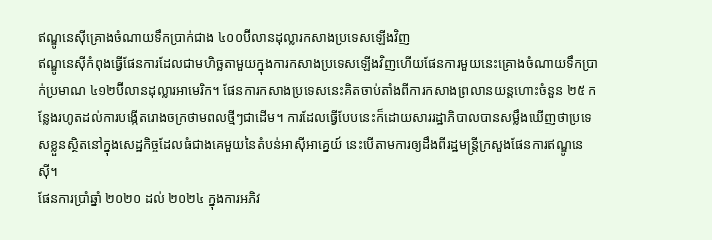ឥណ្ឌូនេស៊ីគ្រោងចំណាយទឹកប្រាក់ជាង ៤០០ប៊ីលានដុល្លារកសាងប្រទេសឡើងវិញ
ឥណ្ឌូនេស៊ីកំពុងធ្វើផែនការដែលជាមហិច្ឆតាមួយក្នុងការកសាងប្រទេសឡើងវិញហើយផែនការមួយនេះគ្រោងចំណាយទឹកប្រាក់ប្រមាណ ៤១២ប៊ីលានដុល្លារអាមេរិក។ ផែនការកសាងប្រទេសនេះគិតចាប់តាំងពីការកសាងព្រលានយន្តហោះចំនួន ២៥ កន្លែងរហូតដល់ការបង្កើតរោងចក្រថាមពលថ្មីៗជាដើម។ ការដែលធ្វើបែបនេះក៏ដោយសាររដ្ឋាភិបាលបានសម្លឹងឃើញថាប្រទេសខ្លួនស្ថិតនៅក្នុងសេដ្ឋកិច្ចដែលធំជាងគេមួយនៃតំបន់អាស៊ីអាគ្នេយ៍ នេះបើតាមការឲ្យដឹងពីរដ្ឋមន្ត្រីក្រសួងផែនការឥណ្ឌូនេស៊ី។
ផែនការប្រាំឆ្នាំ ២០២០ ដល់ ២០២៤ ក្នុងការអភិវ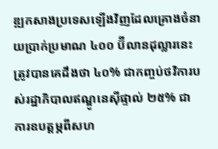ឌ្ឍកសាងប្រទេសឡើងវិញដែលគ្រោងចំនាយប្រាក់ប្រមាណ ៤០០ ប៊ីលានដុល្លារនេះត្រូវបានគេដឹងថា ៤០% ជាកញ្ចប់ថវិការបស់រដ្ឋាភិបាលឥណ្ឌូនេស៊ីផ្ទាល់ ២៥% ជាការឧបត្តម្ភពីសហ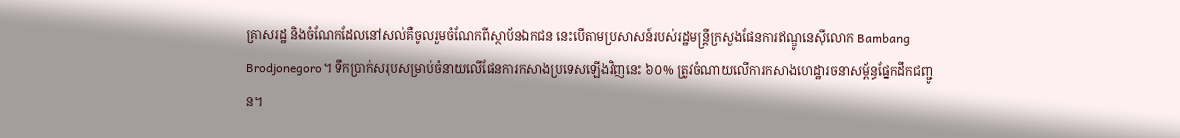គ្រាសរដ្ឋ និងចំណែកដែលនៅសល់គឺចូលរួមចំណែកពីស្ថាប័នឯកជន នេះបើតាមប្រសាសន៍របស់រដ្ឋមន្រ្តីក្រសួងផែនការឥណ្ឌូនេស៊ីលោក Bambang Brodjonegoro។ ទឹកប្រាក់សរុបសម្រាប់ចំនាយលើផែនការកសាងប្រទេសឡើងវិញនេះ ៦០% ត្រូវចំណាយលើការកសាងហេដ្ឋារចនាសម្ព័ន្ធផ្នែកដឹកជញ្ជូន។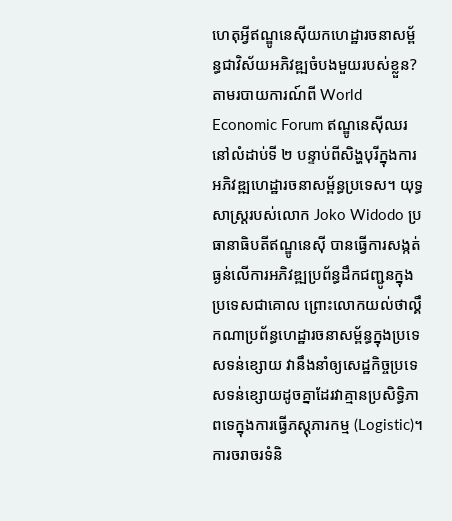ហេតុអ្វីឥណ្ឌូនេស៊ីយកហេដ្ឋារចនាសម្ព័ន្ធជាវិស័យអភិវឌ្ឍចំបងមួយរបស់ខ្លួន?
តាមរបាយការណ៍ពី World Economic Forum ឥណ្ឌូនេស៊ីឈរនៅលំដាប់ទី ២ បន្ទាប់ពីសិង្ហបុរីក្នុងការអភិវឌ្ឍហេដ្ឋារចនាសម្ព័ន្ធប្រទេស។ យុទ្ធសាស្រ្តរបស់លោក Joko Widodo ប្រធានាធិបតីឥណ្ឌូនេស៊ី បានធ្វើការសង្កត់ធ្ងន់លើការអភិវឌ្ឍប្រព័ន្ធដឹកជញ្ជូនក្នុងប្រទេសជាគោល ព្រោះលោកយល់ថាល្គឹកណាប្រព័ន្ធហេដ្ឋារចនាសម្ព័ន្ធក្នុងប្រទេសទន់ខ្សោយ វានឹងនាំឲ្យសេដ្ឋកិច្ចប្រទេសទន់ខ្សោយដូចគ្នាដែរវាគ្មានប្រសិទ្ធិភាពទេក្នុងការធ្វើភស្តុភារកម្ម (Logistic)។
ការចរាចរទំនិ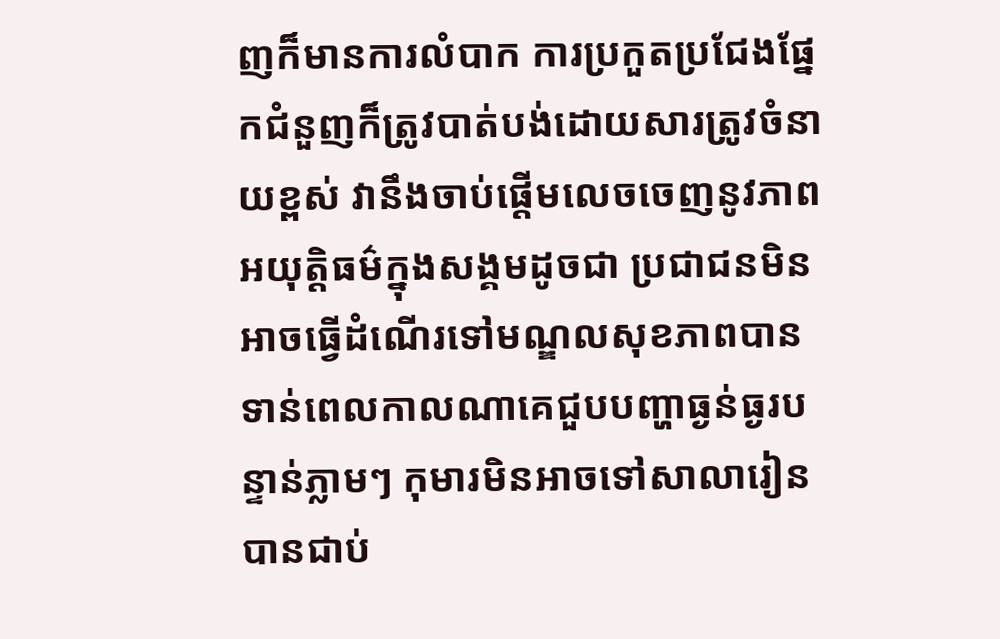ញក៏មានការលំបាក ការប្រកួតប្រជែងផ្នែកជំនួញក៏ត្រូវបាត់បង់ដោយសារត្រូវចំនាយខ្ពស់ វានឹងចាប់ផ្តើមលេចចេញនូវភាពអយុត្តិធម៌ក្នុងសង្គមដូចជា ប្រជាជនមិនអាចធ្វើដំណើរទៅមណ្ឌលសុខភាពបានទាន់ពេលកាលណាគេជួបបញ្ហាធ្ងន់ធ្ងរបន្ទាន់ភ្លាមៗ កុមារមិនអាចទៅសាលារៀនបានជាប់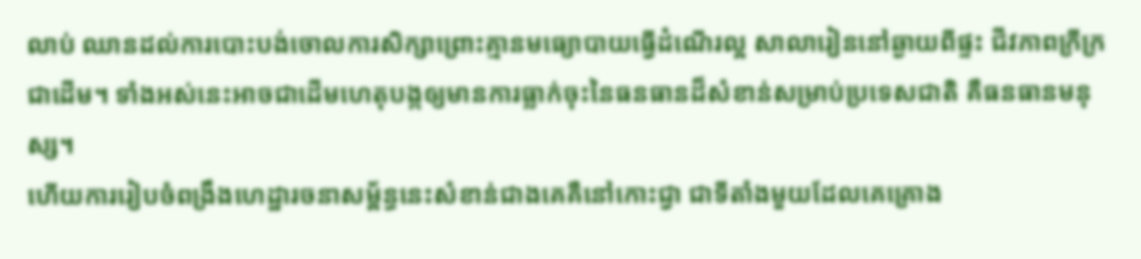លាប់ ឈានដល់ការបោះបង់ចោលការសិក្សាព្រោះគ្មានមធ្យោបាយធ្វើដំណើរល្អ សាលារៀននៅឆ្ងាយពីផ្ទះ ជីវភាពក្រីក្រ ជាដើម។ ទាំងអស់នេះអាចជាដើមហេតុបង្កឲ្យមានការធ្លាក់ចុះនៃធនធានដ៏សំខាន់សម្រាប់ប្រទេសជាតិ គឺធនធានមនុស្ស។
ហើយការរៀបចំពង្រឹងហេដ្ឋារចនាសម្ព័ន្ធនេះសំខាន់ជាងគេគឺនៅកោះជ្វា ជាទីតាំងមួយដែលគេគ្រោង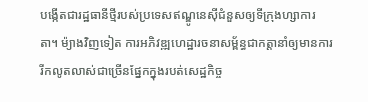បង្កើតជារដ្ឋធានីថ្មីរបស់ប្រទេសឥណ្ឌូនេស៊ីជំនួសឲ្យទីក្រុងហ្សាការតា។ ម៉្យាងវិញទៀត ការអភិវឌ្ឍហេដ្ឋារចនាសម្ព័ន្ធជាកត្តានាំឲ្យមានការរីកលូតលាស់ជាច្រើនផ្នែកក្នុងរបត់សេដ្ឋកិច្ច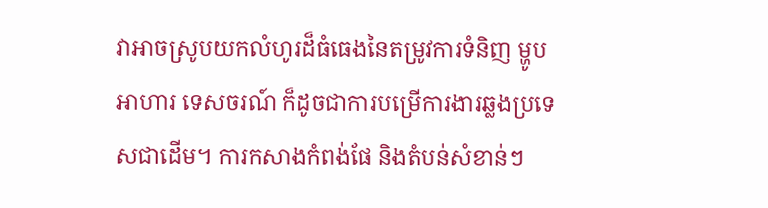វាអាចស្រូបយកលំហូរដ៏ធំធេងនៃតម្រូវការទំនិញ ម្ហូបអាហារ ទេសចរណ៍ ក៏ដូចជាការបម្រើការងារឆ្លងប្រទេសជាដើម។ ការកសាងកំពង់ផែ និងតំបន់សំខាន់ៗ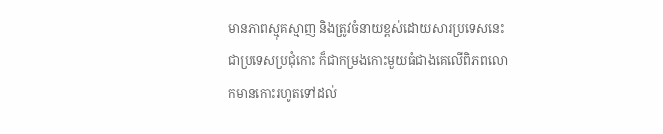មានភាពស្មុគស្មាញ និងត្រូវចំនាយខ្ពស់ដោយសារប្រទេសនេះជាប្រទេសប្រជុំកោះ ក៏ជាកម្រងកោះមួយធំជាងគេលើពិភពលោកមានកោះរហូតទៅដល់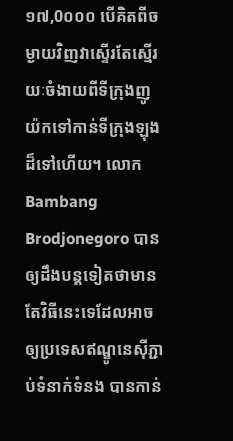១៧,0០០០ បើគិតពីចម្ងាយវិញវាស្ទើរតែស្មើរយៈចំងាយពីទីក្រុងញូយ៉កទៅកាន់ទីក្រុងឡុងដ៏ទៅហើយ។ លោក Bambang Brodjonegoro បានឲ្យដឹងបន្តទៀតថាមានតែវិធីនេះទេដែលអាចឲ្យប្រទេសឥណ្ឌូនេស៊ីភ្ជាប់ទំនាក់ទំនង បានកាន់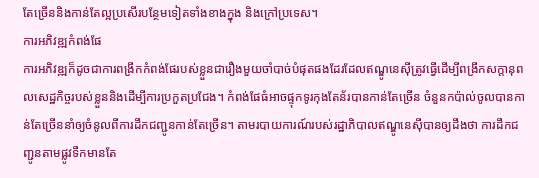តែច្រើននិងកាន់តែល្អប្រសើរបន្ថែមទៀតទាំងខាងក្នុង និងក្រៅប្រទេស។
ការអភិវឌ្ឍកំពង់ផែ
ការអភិវឌ្ឍក៏ដូចជាការពង្រីកកំពង់ផែរបស់ខ្លួនជារឿងមួយចាំបាច់បំផុតផងដែរដែលឥណ្ឌូនេស៊ីត្រូវធ្វើដើម្បីពង្រីកសក្តានុពលសេដ្ឋកិច្ចរបស់ខ្លួននិងដើម្បីការប្រកួតប្រជែង។ កំពង់ផែធំអាចផ្ទុកទូរកុងតែន័របានកាន់តែច្រើន ចំនួនកប៉ាល់ចូលបានកាន់តែច្រើននាំឲ្យចំនូលពីការដឹកជញ្ជូនកាន់តែច្រើន។ តាមរបាយការណ៍របស់រដ្ឋាភិបាលឥណ្ឌូនេស៊ីបានឲ្យដឹងថា ការដឹកជញ្ជូនតាមផ្លូវទឹកមានតែ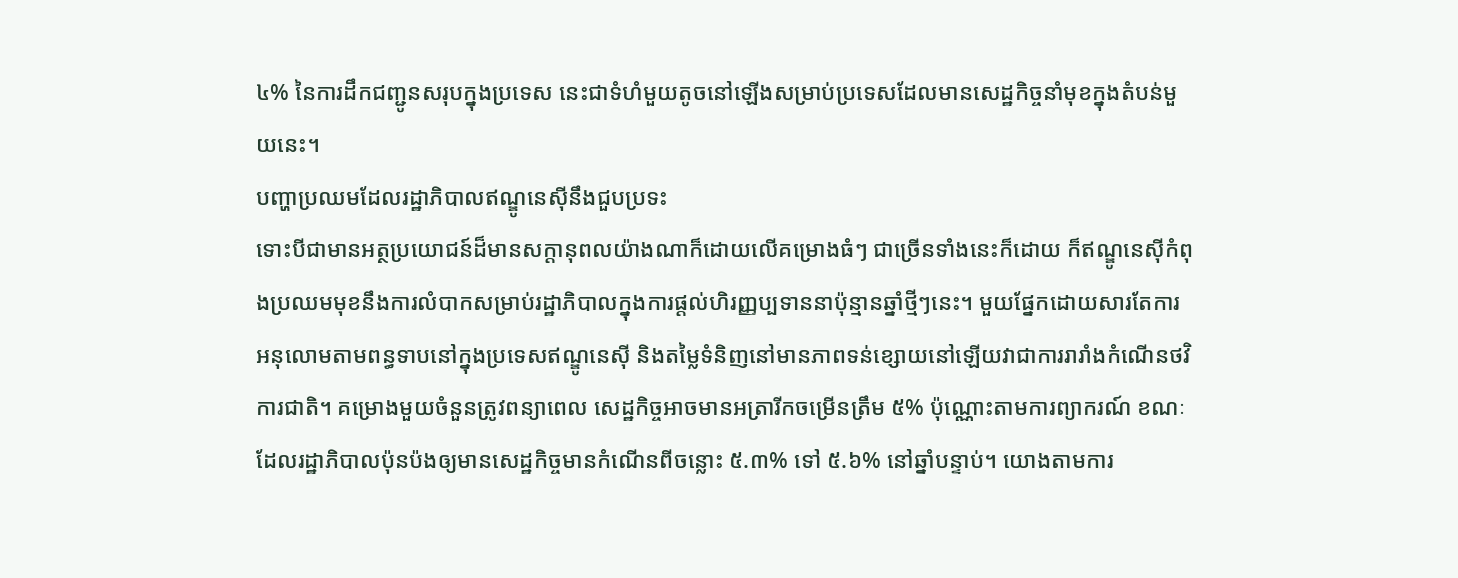៤% នៃការដឹកជញ្ជូនសរុបក្នុងប្រទេស នេះជាទំហំមួយតូចនៅឡើងសម្រាប់ប្រទេសដែលមានសេដ្ឋកិច្ចនាំមុខក្នុងតំបន់មួយនេះ។
បញ្ហាប្រឈមដែលរដ្ឋាភិបាលឥណ្ឌូនេស៊ីនឹងជួបប្រទះ
ទោះបីជាមានអត្ថប្រយោជន៍ដ៏មានសក្តានុពលយ៉ាងណាក៏ដោយលើគម្រោងធំៗ ជាច្រើនទាំងនេះក៏ដោយ ក៏ឥណ្ឌូនេស៊ីកំពុងប្រឈមមុខនឹងការលំបាកសម្រាប់រដ្ឋាភិបាលក្នុងការផ្តល់ហិរញ្ញប្បទាននាប៉ុន្មានឆ្នាំថ្មីៗនេះ។ មួយផ្នែកដោយសារតែការអនុលោមតាមពន្ធទាបនៅក្នុងប្រទេសឥណ្ឌូនេស៊ី និងតម្លៃទំនិញនៅមានភាពទន់ខ្សោយនៅឡើយវាជាការរារាំងកំណើនថវិការជាតិ។ គម្រោងមួយចំនួនត្រូវពន្យាពេល សេដ្ឋកិច្ចអាចមានអត្រារីកចម្រើនត្រឹម ៥% ប៉ុណ្ណោះតាមការព្យាករណ៍ ខណៈដែលរដ្ឋាភិបាលប៉ុនប៉ងឲ្យមានសេដ្ឋកិច្ចមានកំណើនពីចន្លោះ ៥.៣% ទៅ ៥.៦% នៅឆ្នាំបន្ទាប់។ យោងតាមការ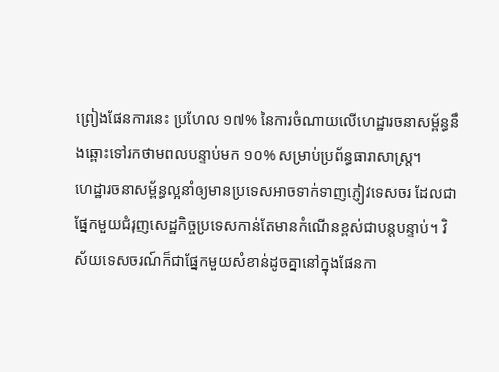ព្រៀងផែនការនេះ ប្រហែល ១៧% នៃការចំណាយលើហេដ្ឋារចនាសម្ព័ន្ធនឹងឆ្ពោះទៅរកថាមពលបន្ទាប់មក ១០% សម្រាប់ប្រព័ន្ធធារាសាស្ត្រ។
ហេដ្ឋារចនាសម្ព័ន្ធល្អនាំឲ្យមានប្រទេសអាចទាក់ទាញភ្ញៀវទេសចរ ដែលជាផ្នែកមួយជំរុញសេដ្ឋកិច្ចប្រទេសកាន់តែមានកំណើនខ្ពស់ជាបន្តបន្ទាប់។ វិស័យទេសចរណ៍ក៏ជាផ្នែកមួយសំខាន់ដូចគ្នានៅក្នុងផែនកា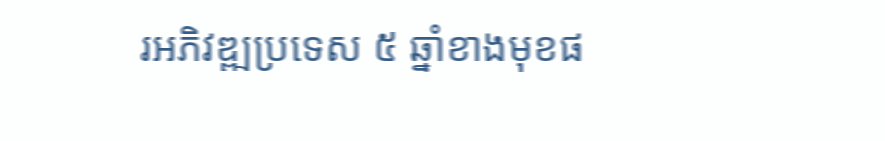រអភិវឌ្ឍប្រទេស ៥ ឆ្នាំខាងមុខផ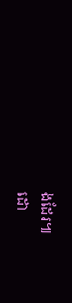ងដែរ៕
ដោ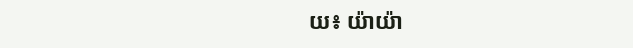យ៖ យ៉ាយ៉ា